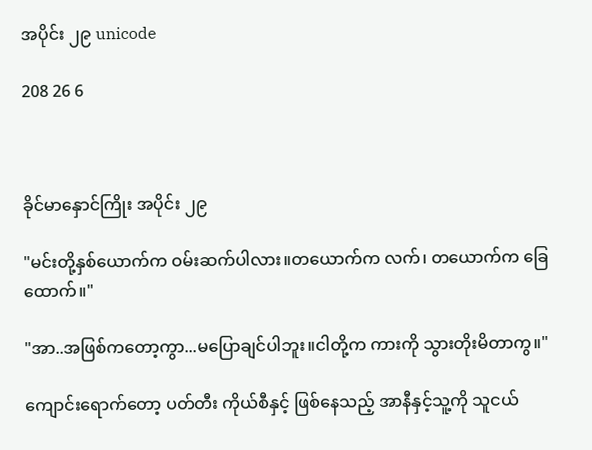အပိုင်း ၂၉ unicode

208 26 6



ခိုင်မာနှောင်ကြိုး အပိုင်း ၂၉

"မင်းတို့နှစ်ယောက်က ဝမ်းဆက်ပါလား။တယောက်က လက်၊ တယောက်က ခြေထောက်။"

"အာ..အဖြစ်ကတော့ကွာ...မပြောချင်ပါဘူး။ငါတို့က ကားကို သွားတိုးမိတာကွ။"

ကျောင်းရောက်တော့ ပတ်တီး ကိုယ်စီနှင့် ဖြစ်နေသည့် အာနီနှင့်သူ့ကို သူငယ်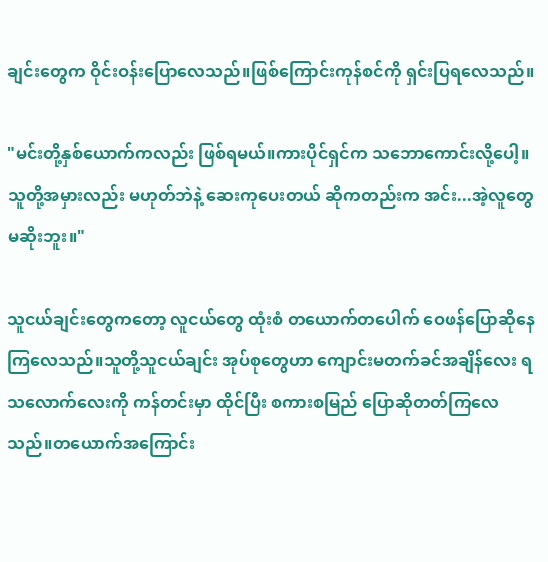ချင်းတွေက ဝိုင်းဝန်းပြောလေသည်။ဖြစ်ကြောင်းကုန်စင်ကို ရှင်းပြရလေသည်။

"မင်းတို့နှစ်ယောက်ကလည်း ဖြစ်ရမယ်။ကားပိုင်ရှင်က သဘောကောင်းလို့ပေါ့။သူတို့အမှားလည်း မဟုတ်ဘဲနဲ့ ဆေးကုပေးတယ် ဆိုကတည်းက အင်း...အဲ့လူတွေ မဆိုးဘူး။"

သူငယ်ချင်းတွေကတော့ လူငယ်တွေ ထုံးစံ တယောက်တပေါက် ဝေဖန်ပြောဆိုနေကြလေသည်။သူတို့သူငယ်ချင်း အုပ်စုတွေဟာ ကျောင်းမတက်ခင်အချိန်လေး ရသလောက်လေးကို ကန်တင်းမှာ ထိုင်ပြီး စကားစမြည် ပြောဆိုတတ်ကြလေသည်။တယောက်အကြောင်း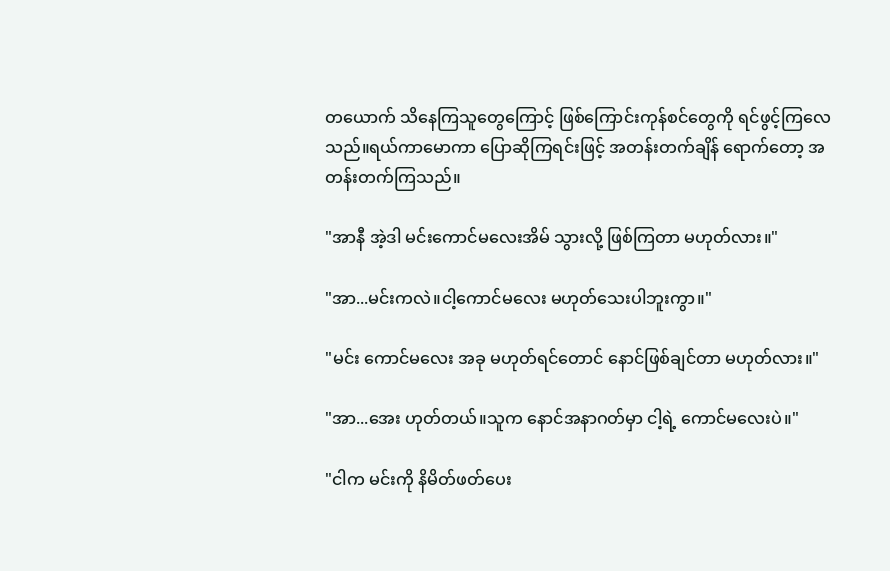တယောက် သိနေကြသူတွေကြောင့် ဖြစ်ကြောင်းကုန်စင်တွေကို ရင်ဖွင့်ကြလေသည်။ရယ်ကာမောကာ ပြောဆိုကြရင်းဖြင့် အတန်းတက်ချိန် ရောက်တော့ အတန်းတက်ကြသည်။

"အာနီ အဲ့ဒါ မင်းကောင်မလေးအိမ် သွားလို့ ဖြစ်ကြတာ မဟုတ်လား။"

"အာ...မင်းကလဲ။ငါ့ကောင်မလေး မဟုတ်သေးပါဘူးကွာ။"

"မင်း ကောင်မလေး အခု မဟုတ်ရင်တောင် နောင်ဖြစ်ချင်တာ မဟုတ်လား။"

"အာ...အေး ဟုတ်တယ်။သူက နောင်အနာဂတ်မှာ ငါ့ရဲ့ ကောင်မလေးပဲ။"

"ငါက မင်းကို နိမိတ်ဖတ်ပေး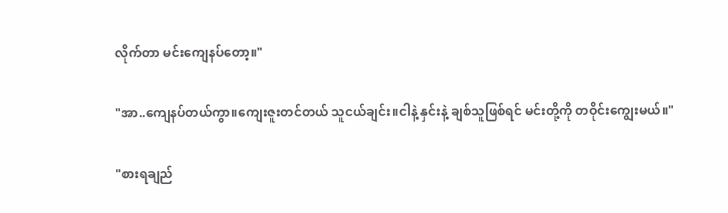လိုက်တာ မင်းကျေနပ်တော့။"

"အာ..ကျေနပ်တယ်ကွာ။ကျေးဇူးတင်တယ် သူငယ်ချင်း။ငါနဲ့ နှင်းနဲ့ ချစ်သူဖြစ်ရင် မင်းတို့ကို တဝိုင်းကျွေးမယ်။"

"စားရချည်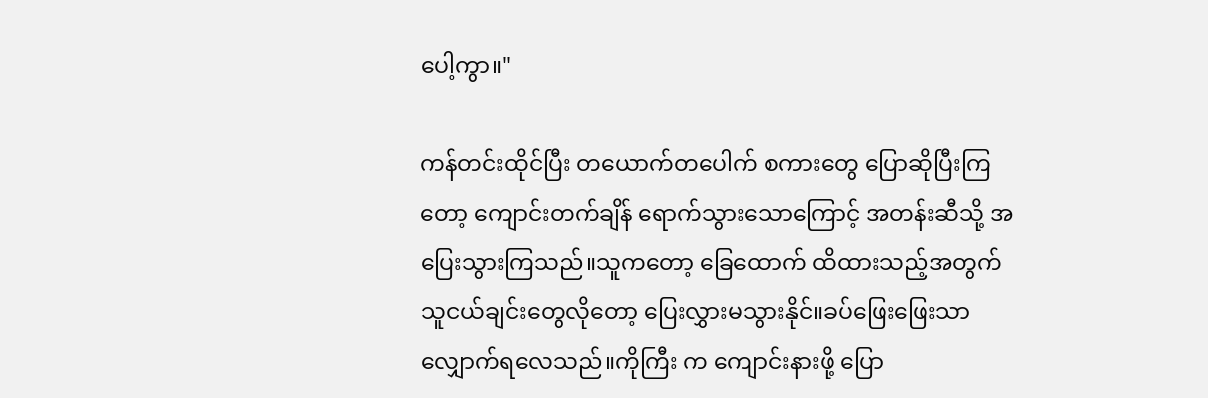ပေါ့ကွာ။"

ကန်တင်းထိုင်ပြီး တယောက်တပေါက် စကားတွေ ပြောဆိုပြီးကြတော့ ကျောင်းတက်ချိန် ရောက်သွားသောကြောင့် အတန်းဆီသို့ အပြေးသွားကြသည်။သူကတော့ ခြေထောက် ထိထားသည့်အတွက် သူငယ်ချင်းတွေလိုတော့ ပြေးလွှားမသွားနိုင်။ခပ်ဖြေးဖြေးသာ လျှောက်ရလေသည်။ကိုကြီး က ကျောင်းနားဖို့ ပြော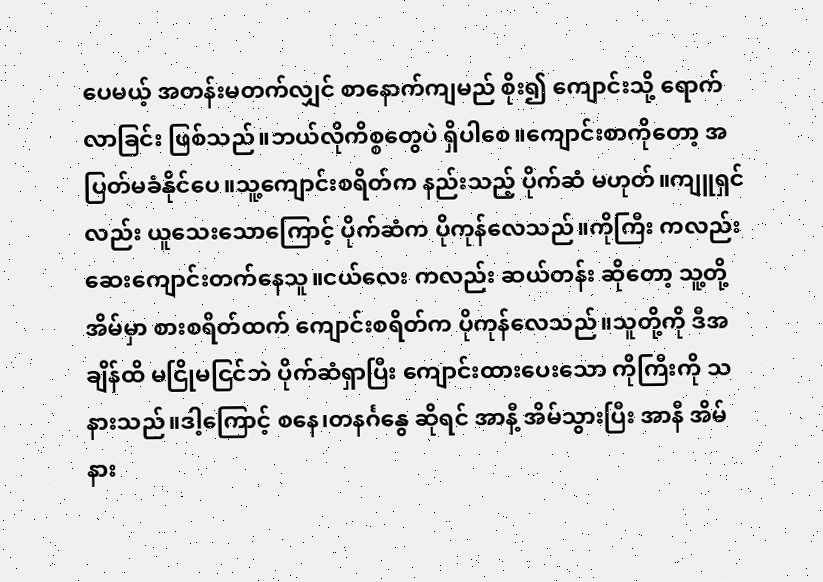ပေမယ့် အတန်းမတက်လျှင် စာနောက်ကျမည် စိုး၍ ကျောင်းသို့ ရောက်လာခြင်း ဖြစ်သည်။ဘယ်လိုကိစ္စတွေပဲ ရှိပါစေ။ကျောင်းစာကိုတော့ အပြတ်မခံနိုင်ပေ။သူ့ကျောင်းစရိတ်က နည်းသည့် ပိုက်ဆံ မဟုတ်။ကျူရှင်လည်း ယူသေးသောကြောင့် ပိုက်ဆံက ပိုကုန်လေသည်။ကိုကြီး ကလည်း ဆေးကျောင်းတက်နေသူ။ငယ်လေး ကလည်း ဆယ်တန်း ဆိုတော့ သူ့တို့အိမ်မှာ စားစရိတ်ထက် ကျောင်းစရိတ်က ပိုကုန်လေသည်။သူတို့ကို ဒီအချိန်ထိ မငြိုမငြင်ဘဲ ပိုက်ဆံရှာပြီး ကျောင်းထားပေးသော ကိုကြီးကို သနားသည်။ဒါ့ကြောင့် စနေ၊တနင်္ဂနွေ ဆိုရင် အာနီ့ အိမ်သွားပြီး အာနီ အိမ်နား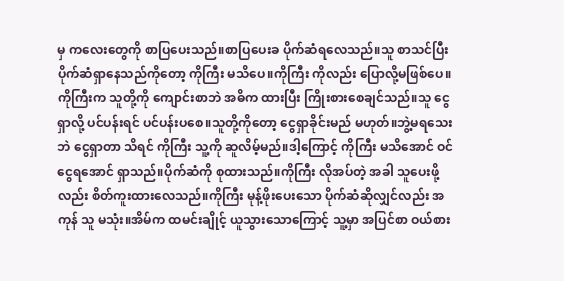မှ ကလေးတွေကို စာပြပေးသည်။စာပြပေးခ ပိုက်ဆံရလေသည်။သူ စာသင်ပြီး ပိုက်ဆံရှာနေသည်ကိုတော့ ကိုကြီး မသိပေ။ကိုကြီး ကိုလည်း ပြောလို့မဖြစ်ပေ။ကိုကြီးက သူတို့ကို ကျောင်းစာဘဲ အဓိက ထားပြီး ကြိုးစားစေချင်သည်။သူ ငွေရှာလို့ ပင်ပန်းရင် ပင်ပန်းပစေ။သူတို့ကိုတော့ ငွေရှာခိုင်းမည် မဟုတ်။ဘွဲ့မရသေးဘဲ ငွေရှာတာ သိရင် ကိုကြီး သူ့ကို ဆူလိမ့်မည်။ဒါ့ကြောင့် ကိုကြီး မသိအောင် ဝင်ငွေရအောင် ရှာသည်။ပိုက်ဆံကို စုထားသည်။ကိုကြီး လိုအပ်တဲ့ အခါ သူပေးဖို့လည်း စိတ်ကူးထားလေသည်။ကိုကြီး မုန့်ဖိုးပေးသော ပိုက်ဆံဆိုလျှင်လည်း အကုန် သူ မသုံး။အိမ်က ထမင်းချိုင့် ယူသွားသောကြောင့် သူ့မှာ အပြင်စာ ဝယ်စား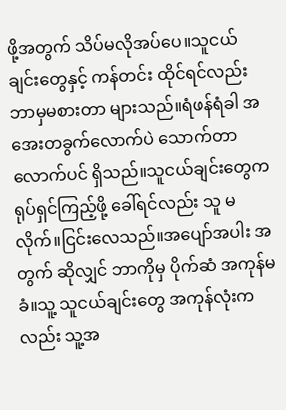ဖို့အတွက် သိပ်မလိုအပ်ပေ။သူငယ်ချင်းတွေနှင့် ကန်တင်း ထိုင်ရင်လည်း ဘာမှမစားတာ များသည်။ရံဖန်ရံခါ အအေးတခွက်လောက်ပဲ သောက်တာလောက်ပင် ရှိသည်။သူငယ်ချင်းတွေက ရုပ်ရှင်ကြည့်ဖို့ ခေါ်ရင်လည်း သူ မလိုက်။ငြင်းလေသည်။အပျော်အပါး အတွက် ဆိုလျှင် ဘာကိုမှ ပိုက်ဆံ အကုန်မခံ။သူ့ သူငယ်ချင်းတွေ အကုန်လုံးကလည်း သူ့အ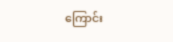ကြောင်း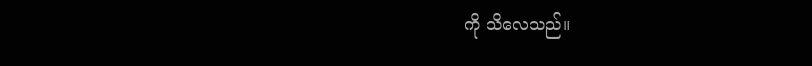ကို သိလေသည်။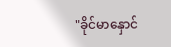"ခိုင်မာနှောင်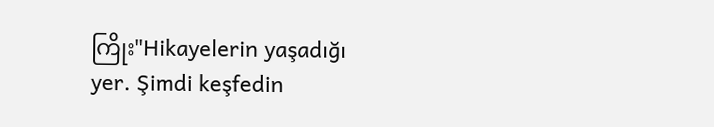ကြိုး"Hikayelerin yaşadığı yer. Şimdi keşfedin